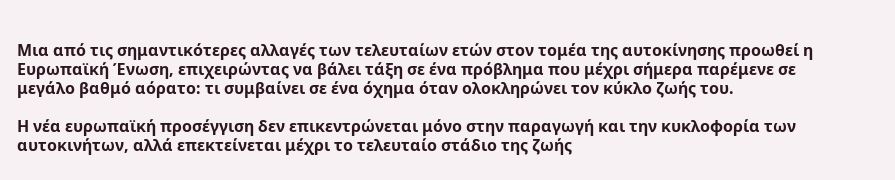Μια από τις σημαντικότερες αλλαγές των τελευταίων ετών στον τομέα της αυτοκίνησης προωθεί η Ευρωπαϊκή Ένωση, επιχειρώντας να βάλει τάξη σε ένα πρόβλημα που μέχρι σήμερα παρέμενε σε μεγάλο βαθμό αόρατο: τι συμβαίνει σε ένα όχημα όταν ολοκληρώνει τον κύκλο ζωής του.

Η νέα ευρωπαϊκή προσέγγιση δεν επικεντρώνεται μόνο στην παραγωγή και την κυκλοφορία των αυτοκινήτων, αλλά επεκτείνεται μέχρι το τελευταίο στάδιο της ζωής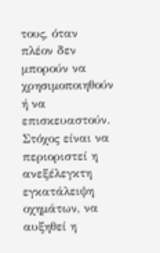τους, όταν πλέον δεν μπορούν να χρησιμοποιηθούν ή να επισκευαστούν. Στόχος είναι να περιοριστεί η ανεξέλεγκτη εγκατάλειψη οχημάτων, να αυξηθεί η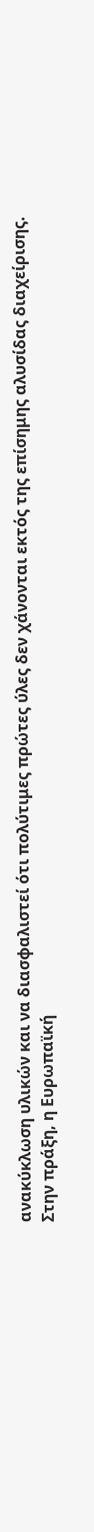ανακύκλωση υλικών και να διασφαλιστεί ότι πολύτιμες πρώτες ύλες δεν χάνονται εκτός της επίσημης αλυσίδας διαχείρισης.
Στην πράξη, η Ευρωπαϊκή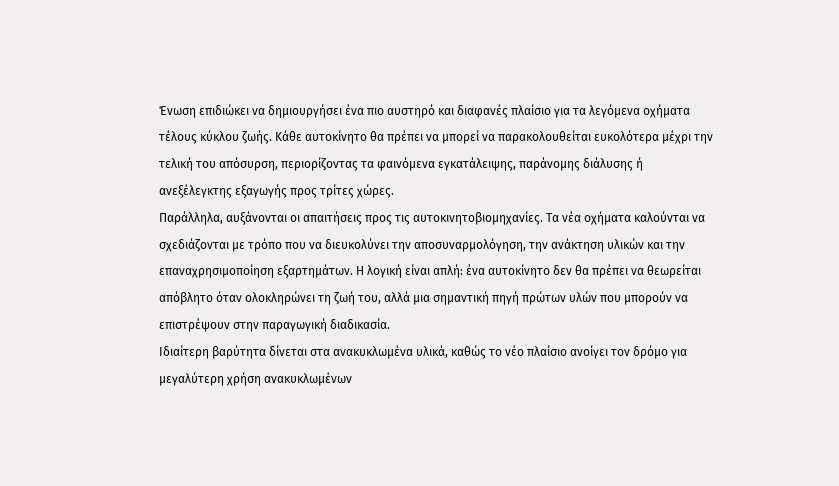Ένωση επιδιώκει να δημιουργήσει ένα πιο αυστηρό και διαφανές πλαίσιο για τα λεγόμενα οχήματα τέλους κύκλου ζωής. Κάθε αυτοκίνητο θα πρέπει να μπορεί να παρακολουθείται ευκολότερα μέχρι την τελική του απόσυρση, περιορίζοντας τα φαινόμενα εγκατάλειψης, παράνομης διάλυσης ή ανεξέλεγκτης εξαγωγής προς τρίτες χώρες.
Παράλληλα, αυξάνονται οι απαιτήσεις προς τις αυτοκινητοβιομηχανίες. Τα νέα οχήματα καλούνται να σχεδιάζονται με τρόπο που να διευκολύνει την αποσυναρμολόγηση, την ανάκτηση υλικών και την επαναχρησιμοποίηση εξαρτημάτων. Η λογική είναι απλή: ένα αυτοκίνητο δεν θα πρέπει να θεωρείται απόβλητο όταν ολοκληρώνει τη ζωή του, αλλά μια σημαντική πηγή πρώτων υλών που μπορούν να επιστρέψουν στην παραγωγική διαδικασία.
Ιδιαίτερη βαρύτητα δίνεται στα ανακυκλωμένα υλικά, καθώς το νέο πλαίσιο ανοίγει τον δρόμο για μεγαλύτερη χρήση ανακυκλωμένων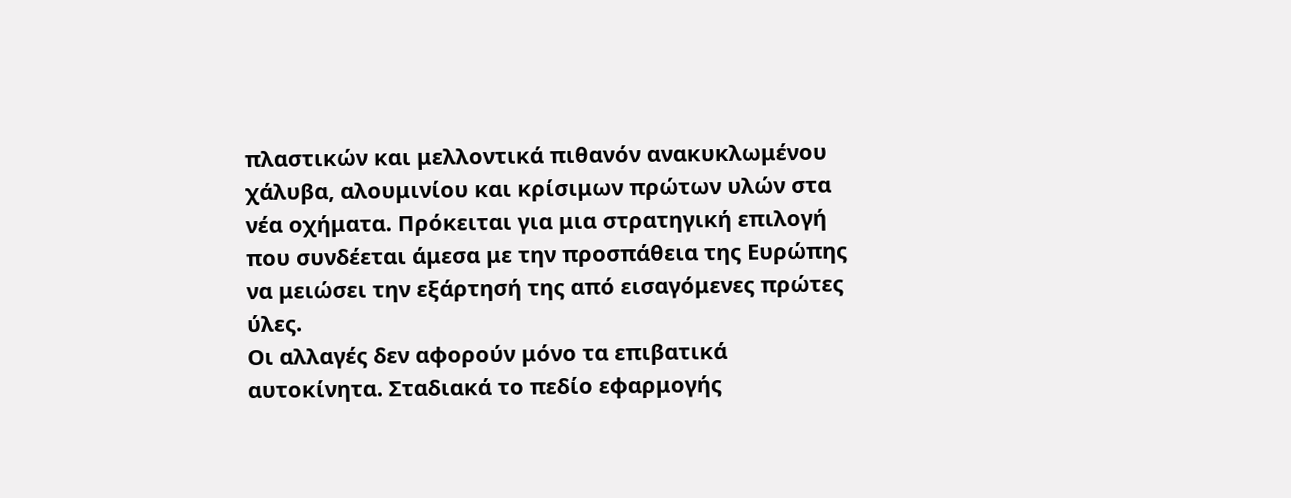πλαστικών και μελλοντικά πιθανόν ανακυκλωμένου χάλυβα, αλουμινίου και κρίσιμων πρώτων υλών στα νέα οχήματα. Πρόκειται για μια στρατηγική επιλογή που συνδέεται άμεσα με την προσπάθεια της Ευρώπης να μειώσει την εξάρτησή της από εισαγόμενες πρώτες ύλες.
Οι αλλαγές δεν αφορούν μόνο τα επιβατικά αυτοκίνητα. Σταδιακά το πεδίο εφαρμογής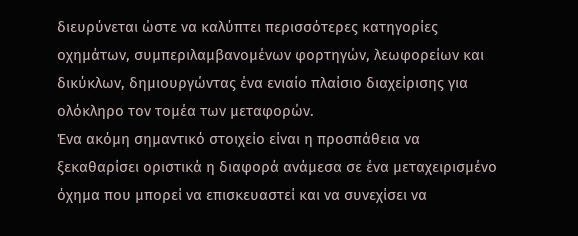διευρύνεται ώστε να καλύπτει περισσότερες κατηγορίες οχημάτων, συμπεριλαμβανομένων φορτηγών, λεωφορείων και δικύκλων, δημιουργώντας ένα ενιαίο πλαίσιο διαχείρισης για ολόκληρο τον τομέα των μεταφορών.
Ένα ακόμη σημαντικό στοιχείο είναι η προσπάθεια να ξεκαθαρίσει οριστικά η διαφορά ανάμεσα σε ένα μεταχειρισμένο όχημα που μπορεί να επισκευαστεί και να συνεχίσει να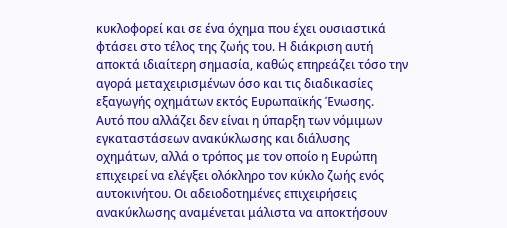κυκλοφορεί και σε ένα όχημα που έχει ουσιαστικά φτάσει στο τέλος της ζωής του. Η διάκριση αυτή αποκτά ιδιαίτερη σημασία, καθώς επηρεάζει τόσο την αγορά μεταχειρισμένων όσο και τις διαδικασίες εξαγωγής οχημάτων εκτός Ευρωπαϊκής Ένωσης.
Αυτό που αλλάζει δεν είναι η ύπαρξη των νόμιμων εγκαταστάσεων ανακύκλωσης και διάλυσης οχημάτων, αλλά ο τρόπος με τον οποίο η Ευρώπη επιχειρεί να ελέγξει ολόκληρο τον κύκλο ζωής ενός αυτοκινήτου. Οι αδειοδοτημένες επιχειρήσεις ανακύκλωσης αναμένεται μάλιστα να αποκτήσουν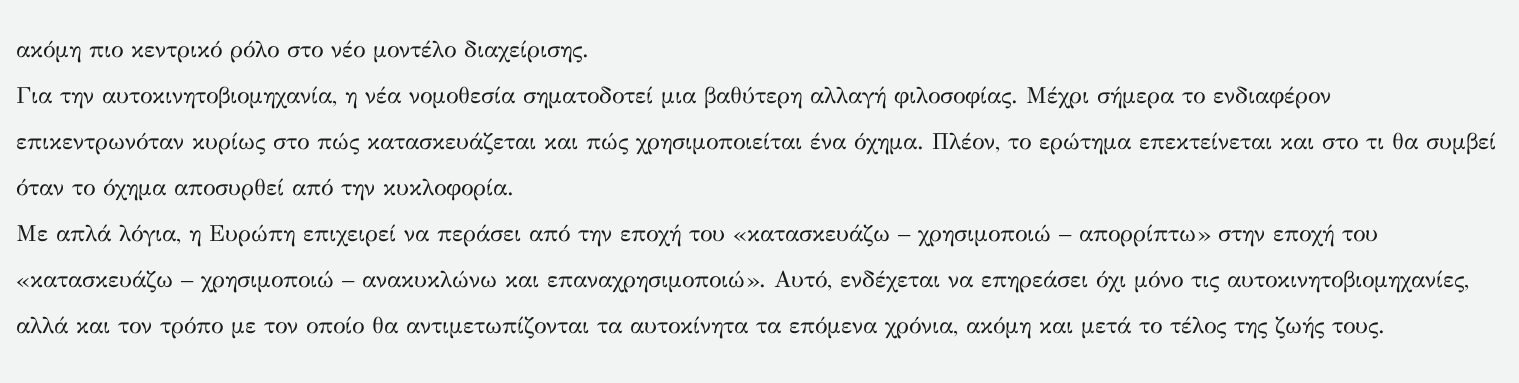ακόμη πιο κεντρικό ρόλο στο νέο μοντέλο διαχείρισης.
Για την αυτοκινητοβιομηχανία, η νέα νομοθεσία σηματοδοτεί μια βαθύτερη αλλαγή φιλοσοφίας. Μέχρι σήμερα το ενδιαφέρον επικεντρωνόταν κυρίως στο πώς κατασκευάζεται και πώς χρησιμοποιείται ένα όχημα. Πλέον, το ερώτημα επεκτείνεται και στο τι θα συμβεί όταν το όχημα αποσυρθεί από την κυκλοφορία.
Με απλά λόγια, η Ευρώπη επιχειρεί να περάσει από την εποχή του «κατασκευάζω – χρησιμοποιώ – απορρίπτω» στην εποχή του «κατασκευάζω – χρησιμοποιώ – ανακυκλώνω και επαναχρησιμοποιώ». Αυτό, ενδέχεται να επηρεάσει όχι μόνο τις αυτοκινητοβιομηχανίες, αλλά και τον τρόπο με τον οποίο θα αντιμετωπίζονται τα αυτοκίνητα τα επόμενα χρόνια, ακόμη και μετά το τέλος της ζωής τους.